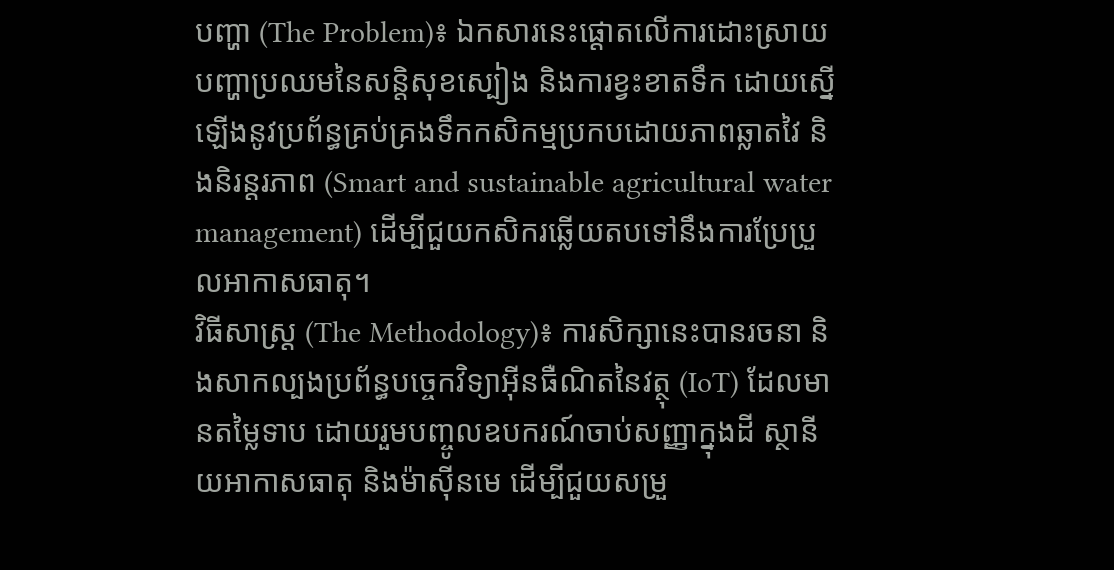បញ្ហា (The Problem)៖ ឯកសារនេះផ្តោតលើការដោះស្រាយបញ្ហាប្រឈមនៃសន្តិសុខស្បៀង និងការខ្វះខាតទឹក ដោយស្នើឡើងនូវប្រព័ន្ធគ្រប់គ្រងទឹកកសិកម្មប្រកបដោយភាពឆ្លាតវៃ និងនិរន្តរភាព (Smart and sustainable agricultural water management) ដើម្បីជួយកសិករឆ្លើយតបទៅនឹងការប្រែប្រួលអាកាសធាតុ។
វិធីសាស្ត្រ (The Methodology)៖ ការសិក្សានេះបានរចនា និងសាកល្បងប្រព័ន្ធបច្ចេកវិទ្យាអ៊ីនធឺណិតនៃវត្ថុ (IoT) ដែលមានតម្លៃទាប ដោយរួមបញ្ចូលឧបករណ៍ចាប់សញ្ញាក្នុងដី ស្ថានីយអាកាសធាតុ និងម៉ាស៊ីនមេ ដើម្បីជួយសម្រួ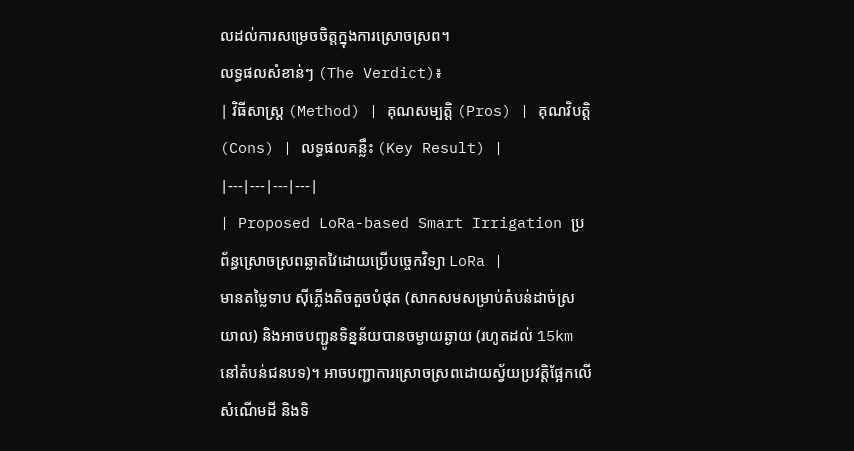លដល់ការសម្រេចចិត្តក្នុងការស្រោចស្រព។
លទ្ធផលសំខាន់ៗ (The Verdict)៖
| វិធីសាស្ត្រ (Method) | គុណសម្បត្តិ (Pros) | គុណវិបត្តិ (Cons) | លទ្ធផលគន្លឹះ (Key Result) |
|---|---|---|---|
| Proposed LoRa-based Smart Irrigation ប្រព័ន្ធស្រោចស្រពឆ្លាតវៃដោយប្រើបច្ចេកវិទ្យា LoRa |
មានតម្លៃទាប ស៊ីភ្លើងតិចតួចបំផុត (សាកសមសម្រាប់តំបន់ដាច់ស្រយាល) និងអាចបញ្ជូនទិន្នន័យបានចម្ងាយឆ្ងាយ (រហូតដល់ 15km នៅតំបន់ជនបទ)។ អាចបញ្ជាការស្រោចស្រពដោយស្វ័យប្រវត្តិផ្អែកលើសំណើមដី និងទិ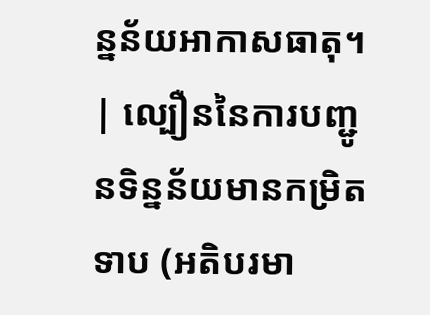ន្នន័យអាកាសធាតុ។ | ល្បឿននៃការបញ្ជូនទិន្នន័យមានកម្រិតទាប (អតិបរមា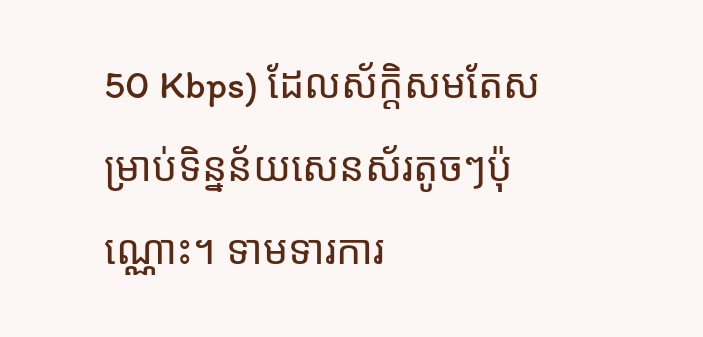50 Kbps) ដែលស័ក្តិសមតែសម្រាប់ទិន្នន័យសេនស័រតូចៗប៉ុណ្ណោះ។ ទាមទារការ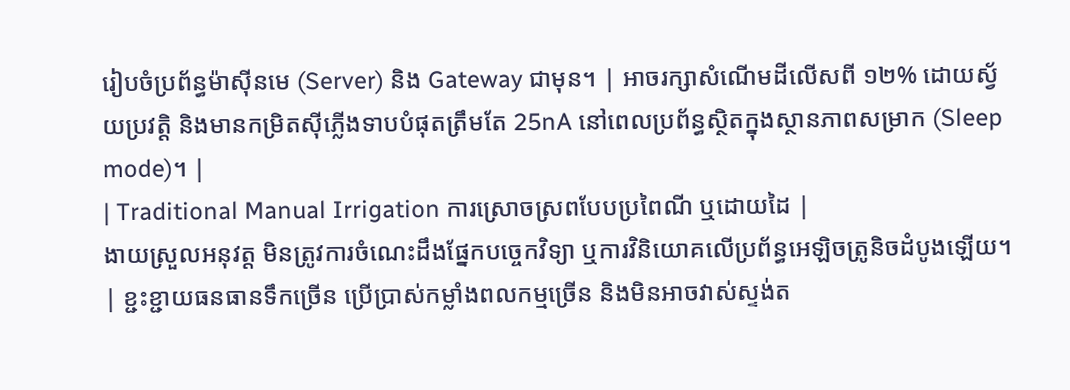រៀបចំប្រព័ន្ធម៉ាស៊ីនមេ (Server) និង Gateway ជាមុន។ | អាចរក្សាសំណើមដីលើសពី ១២% ដោយស្វ័យប្រវត្តិ និងមានកម្រិតស៊ីភ្លើងទាបបំផុតត្រឹមតែ 25nA នៅពេលប្រព័ន្ធស្ថិតក្នុងស្ថានភាពសម្រាក (Sleep mode)។ |
| Traditional Manual Irrigation ការស្រោចស្រពបែបប្រពៃណី ឬដោយដៃ |
ងាយស្រួលអនុវត្ត មិនត្រូវការចំណេះដឹងផ្នែកបច្ចេកវិទ្យា ឬការវិនិយោគលើប្រព័ន្ធអេឡិចត្រូនិចដំបូងឡើយ។ | ខ្ជះខ្ជាយធនធានទឹកច្រើន ប្រើប្រាស់កម្លាំងពលកម្មច្រើន និងមិនអាចវាស់ស្ទង់ត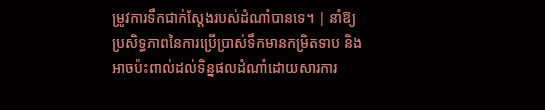ម្រូវការទឹកជាក់ស្តែងរបស់ដំណាំបានទេ។ | នាំឱ្យប្រសិទ្ធភាពនៃការប្រើប្រាស់ទឹកមានកម្រិតទាប និងអាចប៉ះពាល់ដល់ទិន្នផលដំណាំដោយសារការ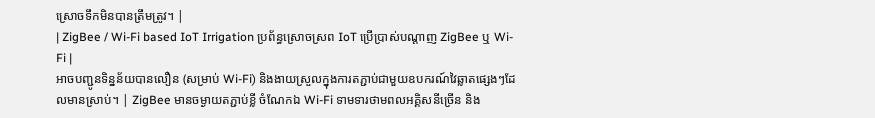ស្រោចទឹកមិនបានត្រឹមត្រូវ។ |
| ZigBee / Wi-Fi based IoT Irrigation ប្រព័ន្ធស្រោចស្រព IoT ប្រើប្រាស់បណ្តាញ ZigBee ឬ Wi-Fi |
អាចបញ្ជូនទិន្នន័យបានលឿន (សម្រាប់ Wi-Fi) និងងាយស្រួលក្នុងការតភ្ជាប់ជាមួយឧបករណ៍វៃឆ្លាតផ្សេងៗដែលមានស្រាប់។ | ZigBee មានចម្ងាយតភ្ជាប់ខ្លី ចំណែកឯ Wi-Fi ទាមទារថាមពលអគ្គិសនីច្រើន និង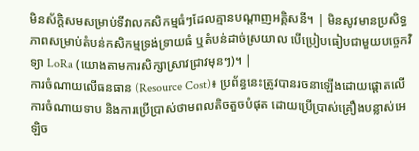មិនស័ក្តិសមសម្រាប់ទីវាលកសិកម្មធំៗដែលគ្មានបណ្តាញអគ្គិសនី។ | មិនសូវមានប្រសិទ្ធភាពសម្រាប់តំបន់កសិកម្មទ្រង់ទ្រាយធំ ឬតំបន់ដាច់ស្រយាល បើប្រៀបធៀបជាមួយបច្ចេកវិទ្យា LoRa (យោងតាមការសិក្សាស្រាវជ្រាវមុនៗ)។ |
ការចំណាយលើធនធាន (Resource Cost)៖ ប្រព័ន្ធនេះត្រូវបានរចនាឡើងដោយផ្តោតលើការចំណាយទាប និងការប្រើប្រាស់ថាមពលតិចតួចបំផុត ដោយប្រើប្រាស់គ្រឿងបន្លាស់អេឡិច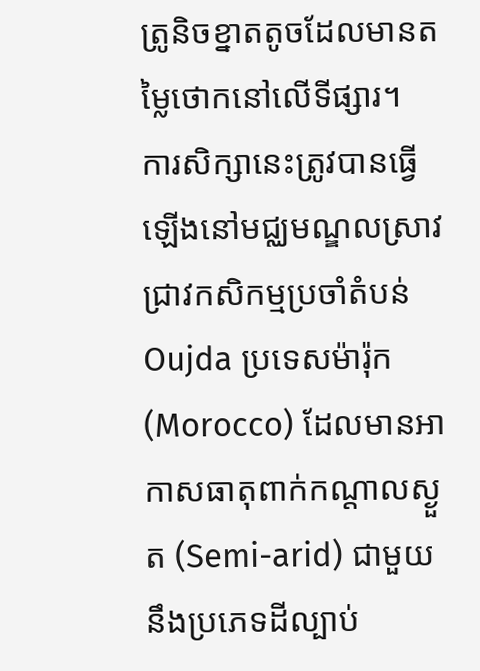ត្រូនិចខ្នាតតូចដែលមានតម្លៃថោកនៅលើទីផ្សារ។
ការសិក្សានេះត្រូវបានធ្វើឡើងនៅមជ្ឈមណ្ឌលស្រាវជ្រាវកសិកម្មប្រចាំតំបន់ Oujda ប្រទេសម៉ារ៉ុក (Morocco) ដែលមានអាកាសធាតុពាក់កណ្តាលស្ងួត (Semi-arid) ជាមួយនឹងប្រភេទដីល្បាប់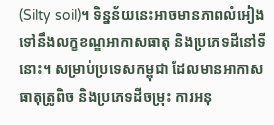(Silty soil)។ ទិន្នន័យនេះអាចមានភាពលំអៀងទៅនឹងលក្ខខណ្ឌអាកាសធាតុ និងប្រភេទដីនៅទីនោះ។ សម្រាប់ប្រទេសកម្ពុជា ដែលមានអាកាសធាតុត្រូពិច និងប្រភេទដីចម្រុះ ការអនុ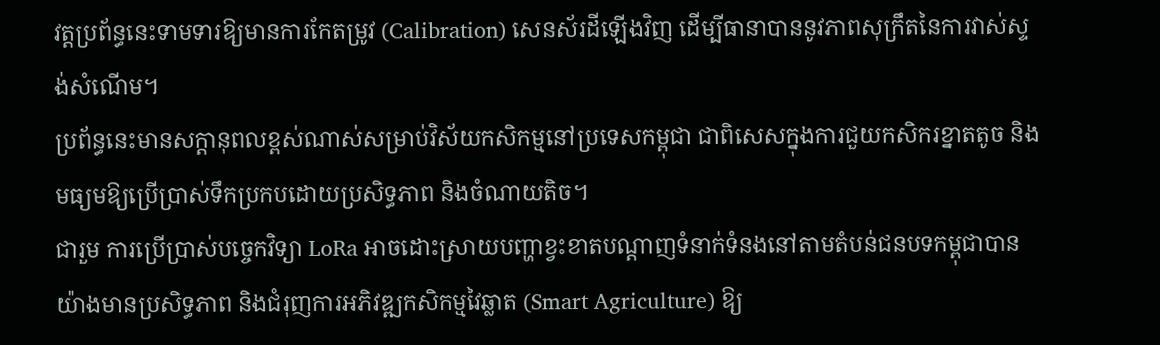វត្តប្រព័ន្ធនេះទាមទារឱ្យមានការកែតម្រូវ (Calibration) សេនស័រដីឡើងវិញ ដើម្បីធានាបាននូវភាពសុក្រឹតនៃការវាស់ស្ទង់សំណើម។
ប្រព័ន្ធនេះមានសក្តានុពលខ្ពស់ណាស់សម្រាប់វិស័យកសិកម្មនៅប្រទេសកម្ពុជា ជាពិសេសក្នុងការជួយកសិករខ្នាតតូច និងមធ្យមឱ្យប្រើប្រាស់ទឹកប្រកបដោយប្រសិទ្ធភាព និងចំណាយតិច។
ជារួម ការប្រើប្រាស់បច្ចេកវិទ្យា LoRa អាចដោះស្រាយបញ្ហាខ្វះខាតបណ្តាញទំនាក់ទំនងនៅតាមតំបន់ជនបទកម្ពុជាបានយ៉ាងមានប្រសិទ្ធភាព និងជំរុញការអភិវឌ្ឍកសិកម្មវៃឆ្លាត (Smart Agriculture) ឱ្យ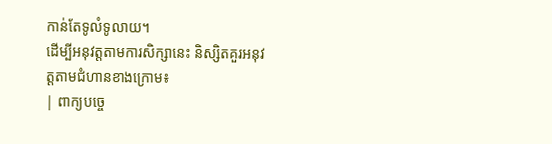កាន់តែទូលំទូលាយ។
ដើម្បីអនុវត្តតាមការសិក្សានេះ និស្សិតគួរអនុវត្តតាមជំហានខាងក្រោម៖
| ពាក្យបច្ចេ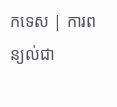កទេស | ការពន្យល់ជា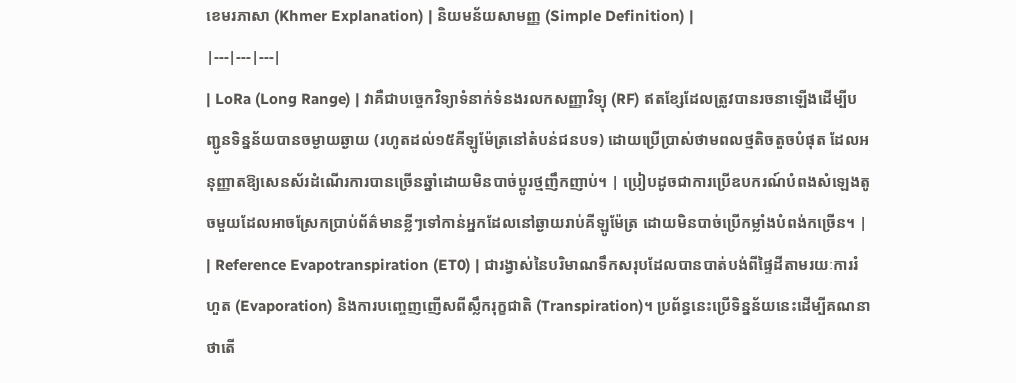ខេមរភាសា (Khmer Explanation) | និយមន័យសាមញ្ញ (Simple Definition) |
|---|---|---|
| LoRa (Long Range) | វាគឺជាបច្ចេកវិទ្យាទំនាក់ទំនងរលកសញ្ញាវិទ្យុ (RF) ឥតខ្សែដែលត្រូវបានរចនាឡើងដើម្បីបញ្ជូនទិន្នន័យបានចម្ងាយឆ្ងាយ (រហូតដល់១៥គីឡូម៉ែត្រនៅតំបន់ជនបទ) ដោយប្រើប្រាស់ថាមពលថ្មតិចតួចបំផុត ដែលអនុញ្ញាតឱ្យសេនស័រដំណើរការបានច្រើនឆ្នាំដោយមិនបាច់ប្តូរថ្មញឹកញាប់។ | ប្រៀបដូចជាការប្រើឧបករណ៍បំពងសំឡេងតូចមួយដែលអាចស្រែកប្រាប់ព័ត៌មានខ្លីៗទៅកាន់អ្នកដែលនៅឆ្ងាយរាប់គីឡូម៉ែត្រ ដោយមិនបាច់ប្រើកម្លាំងបំពង់កច្រើន។ |
| Reference Evapotranspiration (ET0) | ជារង្វាស់នៃបរិមាណទឹកសរុបដែលបានបាត់បង់ពីផ្ទៃដីតាមរយៈការរំហួត (Evaporation) និងការបញ្ចេញញើសពីស្លឹករុក្ខជាតិ (Transpiration)។ ប្រព័ន្ធនេះប្រើទិន្នន័យនេះដើម្បីគណនាថាតើ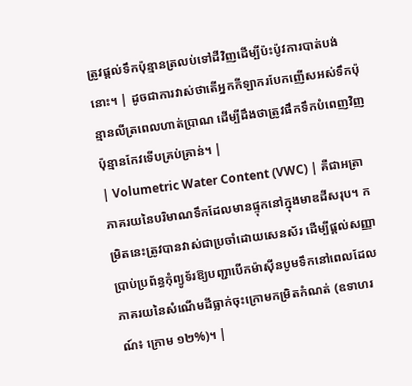ត្រូវផ្តល់ទឹកប៉ុន្មានត្រលប់ទៅដីវិញដើម្បីប៉ះប៉ូវការបាត់បង់នោះ។ | ដូចជាការវាស់ថាតើអ្នកកីឡាករបែកញើសអស់ទឹកប៉ុន្មានលីត្រពេលហាត់ប្រាណ ដើម្បីដឹងថាត្រូវផឹកទឹកបំពេញវិញប៉ុន្មានកែវទើបគ្រប់គ្រាន់។ |
| Volumetric Water Content (VWC) | គឺជាអត្រាភាគរយនៃបរិមាណទឹកដែលមានផ្ទុកនៅក្នុងមាឌដីសរុប។ កម្រិតនេះត្រូវបានវាស់ជាប្រចាំដោយសេនស័រ ដើម្បីផ្តល់សញ្ញាប្រាប់ប្រព័ន្ធកុំព្យូទ័រឱ្យបញ្ជាបើកម៉ាស៊ីនបូមទឹកនៅពេលដែលភាគរយនៃសំណើមដីធ្លាក់ចុះក្រោមកម្រិតកំណត់ (ឧទាហរណ៍៖ ក្រោម ១២%)។ |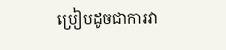ប្រៀបដូចជាការវា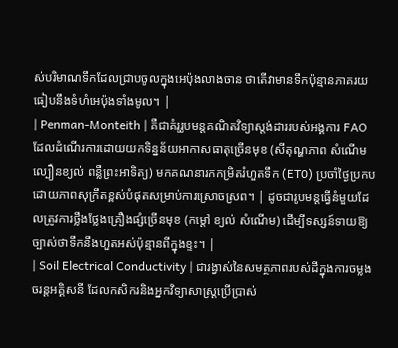ស់បរិមាណទឹកដែលជ្រាបចូលក្នុងអេប៉ុងលាងចាន ថាតើវាមានទឹកប៉ុន្មានភាគរយធៀបនឹងទំហំអេប៉ុងទាំងមូល។ |
| Penman-Monteith | គឺជាគំរូរូបមន្តគណិតវិទ្យាស្តង់ដាររបស់អង្គការ FAO ដែលដំណើរការដោយយកទិន្នន័យអាកាសធាតុច្រើនមុខ (សីតុណ្ហភាព សំណើម ល្បឿនខ្យល់ ពន្លឺព្រះអាទិត្យ) មកគណនារកកម្រិតរំហួតទឹក (ET0) ប្រចាំថ្ងៃប្រកបដោយភាពសុក្រឹតខ្ពស់បំផុតសម្រាប់ការស្រោចស្រព។ | ដូចជារូបមន្តធ្វើនំមួយដែលត្រូវការថ្លឹងថ្លែងគ្រឿងផ្សំច្រើនមុខ (កម្តៅ ខ្យល់ សំណើម) ដើម្បីទស្សន៍ទាយឱ្យច្បាស់ថាទឹកនឹងហួតអស់ប៉ុន្មានពីក្នុងខ្ទះ។ |
| Soil Electrical Conductivity | ជារង្វាស់នៃសមត្ថភាពរបស់ដីក្នុងការចម្លងចរន្តអគ្គិសនី ដែលកសិករនិងអ្នកវិទ្យាសាស្ត្រប្រើប្រាស់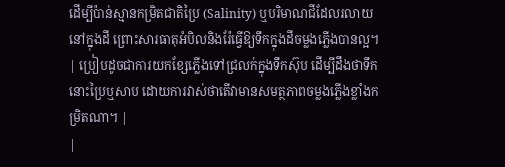ដើម្បីប៉ាន់ស្មានកម្រិតជាតិប្រៃ (Salinity) ឬបរិមាណជីដែលរលាយនៅក្នុងដី ព្រោះសារធាតុអំបិលនិងរ៉ែធ្វើឱ្យទឹកក្នុងដីចម្លងភ្លើងបានល្អ។ | ប្រៀបដូចជាការយកខ្សែភ្លើងទៅជ្រលក់ក្នុងទឹកស៊ុប ដើម្បីដឹងថាទឹកនោះប្រៃឬសាប ដោយការវាស់ថាតើវាមានសមត្ថភាពចម្លងភ្លើងខ្លាំងកម្រិតណា។ |
|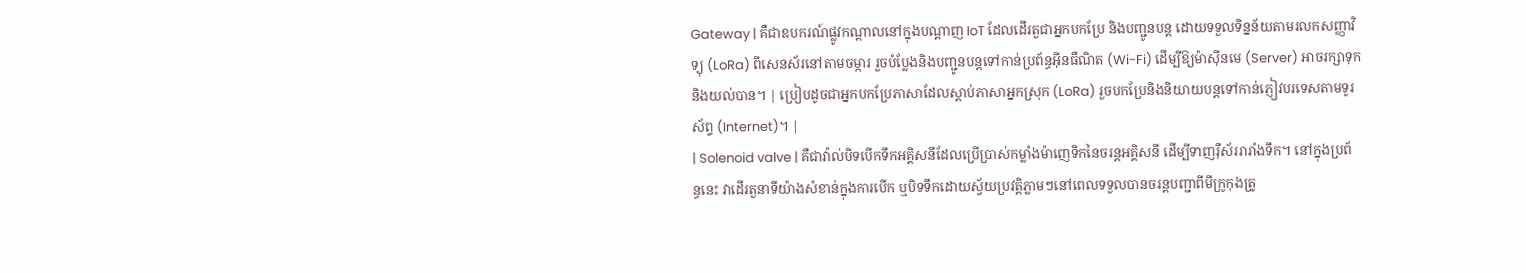Gateway | គឺជាឧបករណ៍ផ្លូវកណ្តាលនៅក្នុងបណ្តាញ IoT ដែលដើរតួជាអ្នកបកប្រែ និងបញ្ជូនបន្ត ដោយទទួលទិន្នន័យតាមរលកសញ្ញាវិទ្យុ (LoRa) ពីសេនស័រនៅតាមចម្ការ រួចបំប្លែងនិងបញ្ជូនបន្តទៅកាន់ប្រព័ន្ធអ៊ីនធឺណិត (Wi-Fi) ដើម្បីឱ្យម៉ាស៊ីនមេ (Server) អាចរក្សាទុកនិងយល់បាន។ | ប្រៀបដូចជាអ្នកបកប្រែភាសាដែលស្តាប់ភាសាអ្នកស្រុក (LoRa) រួចបកប្រែនិងនិយាយបន្តទៅកាន់ភ្ញៀវបរទេសតាមទូរស័ព្ទ (Internet)។ |
| Solenoid valve | គឺជាវ៉ាល់បិទបើកទឹកអគ្គិសនីដែលប្រើប្រាស់កម្លាំងម៉ាញេទិកនៃចរន្តអគ្គិសនី ដើម្បីទាញរ៉ឺស័ររារាំងទឹក។ នៅក្នុងប្រព័ន្ធនេះ វាដើរតួនាទីយ៉ាងសំខាន់ក្នុងការបើក ឬបិទទឹកដោយស្វ័យប្រវត្តិភ្លាមៗនៅពេលទទួលបានចរន្តបញ្ជាពីមីក្រូកុងត្រូ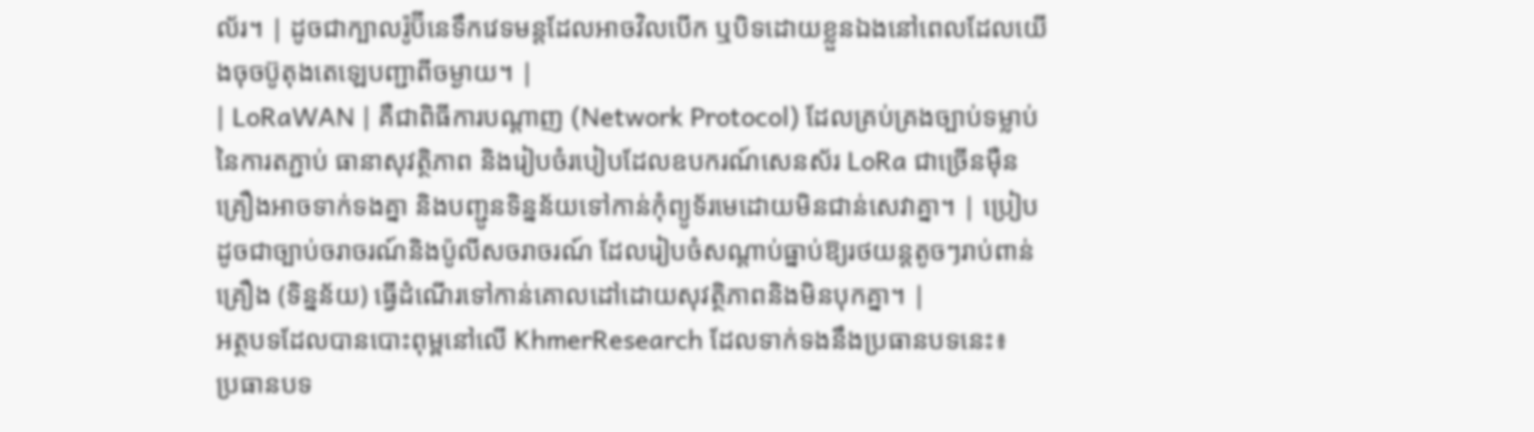ល័រ។ | ដូចជាក្បាលរ៉ូប៊ីនេទឹកវេទមន្តដែលអាចវិលបើក ឬបិទដោយខ្លួនឯងនៅពេលដែលយើងចុចប៊ូតុងតេឡេបញ្ជាពីចម្ងាយ។ |
| LoRaWAN | គឺជាពិធីការបណ្តាញ (Network Protocol) ដែលគ្រប់គ្រងច្បាប់ទម្លាប់នៃការតភ្ជាប់ ធានាសុវត្ថិភាព និងរៀបចំរបៀបដែលឧបករណ៍សេនស័រ LoRa ជាច្រើនម៉ឺនគ្រឿងអាចទាក់ទងគ្នា និងបញ្ជូនទិន្នន័យទៅកាន់កុំព្យូទ័រមេដោយមិនជាន់សេវាគ្នា។ | ប្រៀបដូចជាច្បាប់ចរាចរណ៍និងប៉ូលីសចរាចរណ៍ ដែលរៀបចំសណ្តាប់ធ្នាប់ឱ្យរថយន្តតូចៗរាប់ពាន់គ្រឿង (ទិន្នន័យ) ធ្វើដំណើរទៅកាន់គោលដៅដោយសុវត្ថិភាពនិងមិនបុកគ្នា។ |
អត្ថបទដែលបានបោះពុម្ពនៅលើ KhmerResearch ដែលទាក់ទងនឹងប្រធានបទនេះ៖
ប្រធានបទ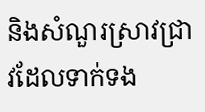និងសំណួរស្រាវជ្រាវដែលទាក់ទង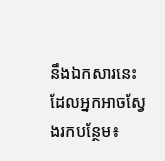នឹងឯកសារនេះ ដែលអ្នកអាចស្វែងរកបន្ថែម៖